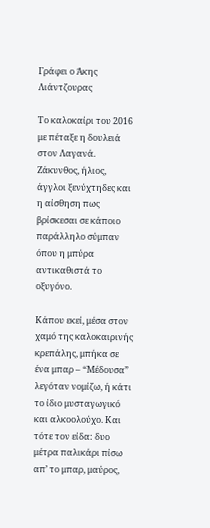Γράφει ο Άκης Λιάντζουρας

Το καλοκαίρι του 2016 με πέταξε η δουλειά στον Λαγανά. Ζάκυνθος, ήλιος, άγγλοι ξενύχτηδες και η αίσθηση πως βρίσκεσαι σε κάποιο παράλληλο σύμπαν όπου η μπύρα αντικαθιστά το οξυγόνο.

Κάπου εκεί, μέσα στον χαμό της καλοκαιρινής κρεπάλης, μπήκα σε ένα μπαρ – “Μέδουσα” λεγόταν νομίζω, ή κάτι το ίδιο μυσταγωγικό και αλκοολούχο. Και τότε τον είδα: δυο μέτρα παλικάρι πίσω απ’ το μπαρ, μαύρος,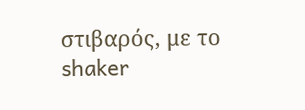στιβαρός, με το shaker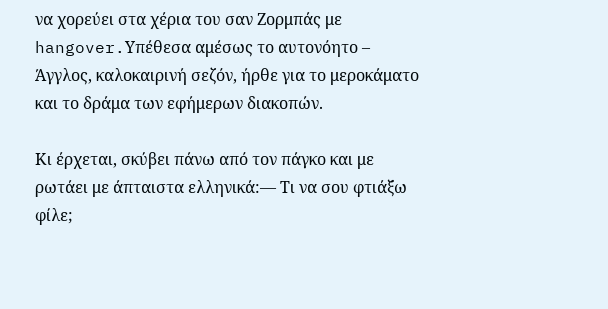να χορεύει στα χέρια του σαν Ζορμπάς με hangover.Υπέθεσα αμέσως το αυτονόητο – Άγγλος, καλοκαιρινή σεζόν, ήρθε για το μεροκάματο και το δράμα των εφήμερων διακοπών.

Κι έρχεται, σκύβει πάνω από τον πάγκο και με ρωτάει με άπταιστα ελληνικά:— Τι να σου φτιάξω φίλε;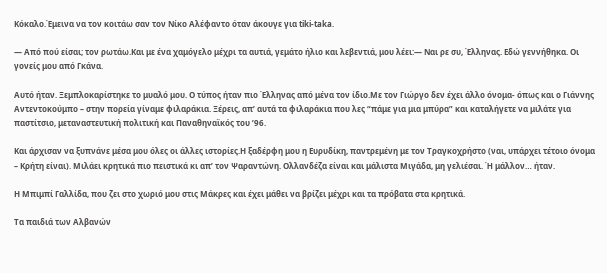Κόκαλο.Έμεινα να τον κοιτάω σαν τον Νίκο Αλέφαντο όταν άκουγε για tiki-taka.

— Από πού είσαι; τον ρωτάω.Και με ένα χαμόγελο μέχρι τα αυτιά, γεμάτο ήλιο και λεβεντιά, μου λέει:— Ναι ρε συ, Έλληνας. Εδώ γεννήθηκα. Οι γονείς μου από Γκάνα.

Αυτό ήταν. Ξεμπλοκαρίστηκε το μυαλό μου. Ο τύπος ήταν πιο Έλληνας από μένα τον ίδιο.Με τον Γιώργο δεν έχει άλλο όνομα- όπως και ο Γιάννης Αντεντοκούμπο – στην πορεία γίναμε φιλαράκια. Ξέρεις, απ’ αυτά τα φιλαράκια που λες “πάμε για μια μπύρα” και καταλήγετε να μιλάτε για παστίτσιο, μεταναστευτική πολιτική και Παναθηναϊκός του ’96.

Και άρχισαν να ξυπνάνε μέσα μου όλες οι άλλες ιστορίες.Η ξαδέρφη μου η Ευρυδίκη, παντρεμένη με τον Τραγκοχρήστο (ναι, υπάρχει τέτοιο όνομα – Κρήτη είναι). Μιλάει κρητικά πιο πειστικά κι απ’ τον Ψαραντώνη. Ολλανδέζα είναι και μάλιστα Μιγάδα, μη γελιέσαι. Ή μάλλον… ήταν.

Η Μπιμπί Γαλλίδα, που ζει στο χωριό μου στις Μάκρες και έχει μάθει να βρίζει μέχρι και τα πρόβατα στα κρητικά.

Τα παιδιά των Αλβανών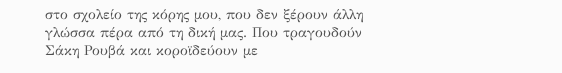στο σχολείο της κόρης μου, που δεν ξέρουν άλλη γλώσσα πέρα από τη δική μας. Που τραγουδούν Σάκη Ρουβά και κοροϊδεύουν με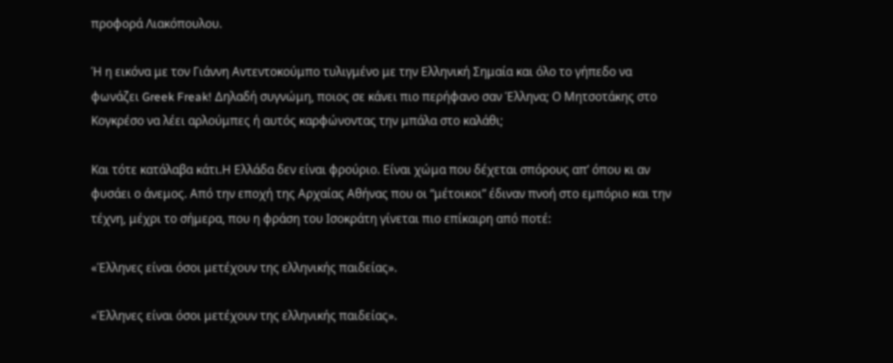προφορά Λιακόπουλου.

Ή η εικόνα με τον Γιάννη Αντεντοκούμπο τυλιγμένο με την Ελληνική Σημαία και όλο το γήπεδο να φωνάζει Greek Freak! Δηλαδή συγνώμη, ποιος σε κάνει πιο περήφανο σαν Έλληνα; Ο Μητσοτάκης στο Κογκρέσο να λέει αρλούμπες ή αυτός καρφώνοντας την μπάλα στο καλάθι;

Και τότε κατάλαβα κάτι.Η Ελλάδα δεν είναι φρούριο. Είναι χώμα που δέχεται σπόρους απ’ όπου κι αν φυσάει ο άνεμος. Από την εποχή της Αρχαίας Αθήνας που οι “μέτοικοι” έδιναν πνοή στο εμπόριο και την τέχνη, μέχρι το σήμερα, που η φράση του Ισοκράτη γίνεται πιο επίκαιρη από ποτέ:

«Έλληνες είναι όσοι μετέχουν της ελληνικής παιδείας».

«Έλληνες είναι όσοι μετέχουν της ελληνικής παιδείας».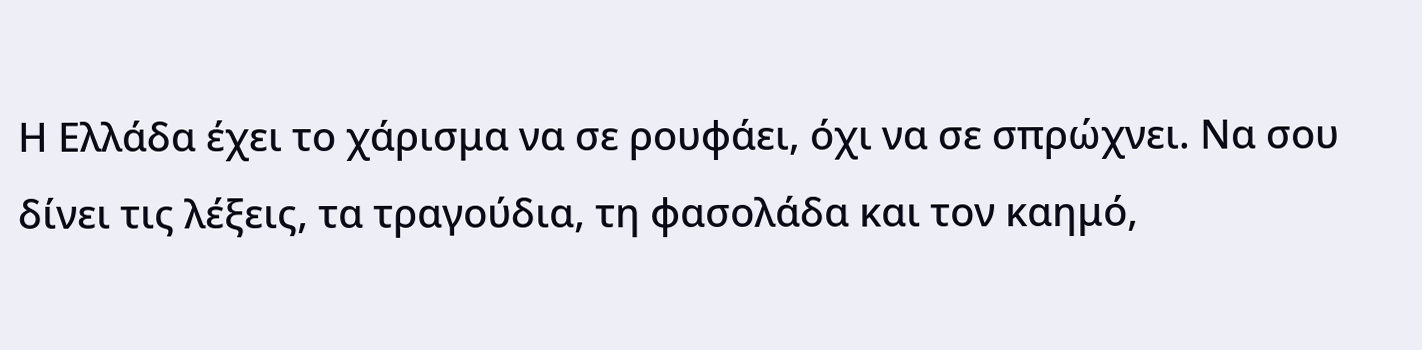Η Ελλάδα έχει το χάρισμα να σε ρουφάει, όχι να σε σπρώχνει. Να σου δίνει τις λέξεις, τα τραγούδια, τη φασολάδα και τον καημό,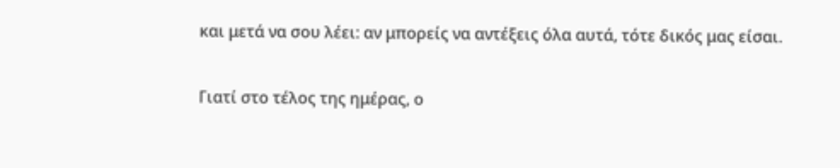και μετά να σου λέει: αν μπορείς να αντέξεις όλα αυτά, τότε δικός μας είσαι.

Γιατί στο τέλος της ημέρας, ο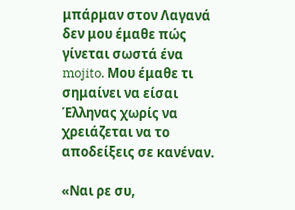μπάρμαν στον Λαγανά δεν μου έμαθε πώς γίνεται σωστά ένα mojito. Μου έμαθε τι σημαίνει να είσαι Έλληνας χωρίς να χρειάζεται να το αποδείξεις σε κανέναν.

«Ναι ρε συ,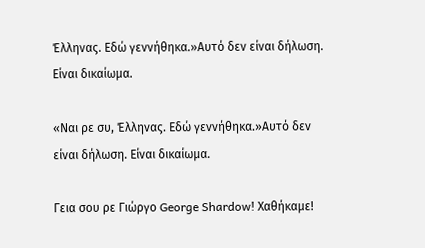Έλληνας. Εδώ γεννήθηκα.»Αυτό δεν είναι δήλωση. Είναι δικαίωμα.

«Ναι ρε συ, Έλληνας. Εδώ γεννήθηκα.»Αυτό δεν είναι δήλωση. Είναι δικαίωμα.

Γεια σου ρε Γιώργο George Shardow! Χαθήκαμε!